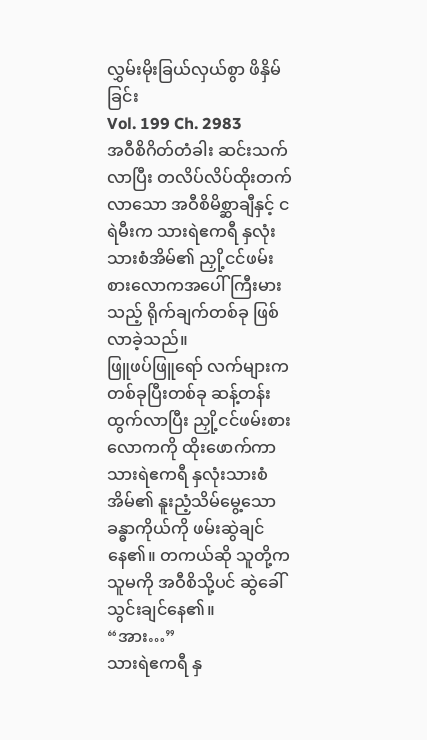လွှမ်းမိုးခြယ်လှယ်စွာ ဖိနှိမ်ခြင်း
Vol. 199 Ch. 2983
အဝီစိဂိတ်တံခါး ဆင်းသက်လာပြီး တလိပ်လိပ်ထိုးတက်လာသော အဝီစိမိစ္ဆာချီနှင့် ငရဲမီးက သားရဲဧကရီ နှလုံးသားစံအိမ်၏ ညှို့ငင်ဖမ်းစားလောကအပေါ် ကြီးမားသည့် ရိုက်ချက်တစ်ခု ဖြစ်လာခဲ့သည်။
ဖြူဖပ်ဖြူရော် လက်များက တစ်ခုပြီးတစ်ခု ဆန့်တန်းထွက်လာပြီး ညှို့ငင်ဖမ်းစားလောကကို ထိုးဖောက်ကာ သားရဲဧကရီ နှလုံးသားစံအိမ်၏ နူးညံ့သိမ်မွေ့သော ခန္ဓာကိုယ်ကို ဖမ်းဆွဲချင်နေ၏။ တကယ်ဆို သူတို့က သူမကို အဝီစိသို့ပင် ဆွဲခေါ်သွင်းချင်နေ၏။
“အား…”
သားရဲဧကရီ နှ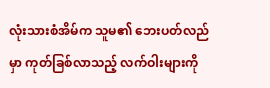လုံးသားစံအိမ်က သူမ၏ ဘေးပတ်လည်မှာ ကုတ်ခြစ်လာသည့် လက်ဝါးများကို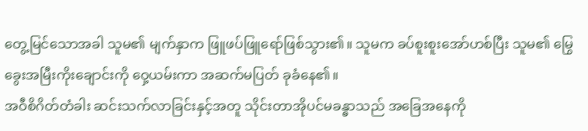တွေ့မြင်သောအခါ သူမ၏ မျက်နှာက ဖြူဖပ်ဖြူရော်ဖြစ်သွား၏။ သူမက ခပ်စူးစူးအော်ဟစ်ပြီး သူမ၏ မြွေခွေးအမြီးကိုးချောင်းကို ဝှေ့ယမ်းကာ အဆက်မပြတ် ခုခံနေ၏။
အဝီစိဂိတ်တံခါး ဆင်းသက်လာခြင်းနှင့်အတူ သိုင်းတာအိုပင်မခန္ဓာသည် အခြေအနေကို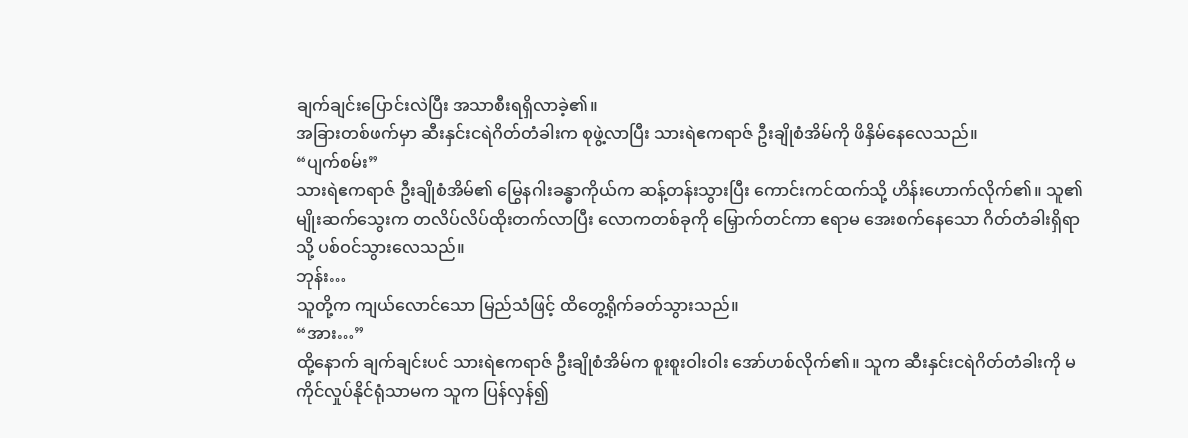ချက်ချင်းပြောင်းလဲပြီး အသာစီးရရှိလာခဲ့၏။
အခြားတစ်ဖက်မှာ ဆီးနှင်းငရဲဂိတ်တံခါးက စုဖွဲ့လာပြီး သားရဲဧကရာဇ် ဦးချိုစံအိမ်ကို ဖိနှိမ်နေလေသည်။
“ပျက်စမ်း”
သားရဲဧကရာဇ် ဦးချိုစံအိမ်၏ မြွေနဂါးခန္ဓာကိုယ်က ဆန့်တန်းသွားပြီး ကောင်းကင်ထက်သို့ ဟိန်းဟောက်လိုက်၏။ သူ၏ မျိုးဆက်သွေးက တလိပ်လိပ်ထိုးတက်လာပြီး လောကတစ်ခုကို မြှောက်တင်ကာ ဧရာမ အေးစက်နေသော ဂိတ်တံခါးရှိရာသို့ ပစ်ဝင်သွားလေသည်။
ဘုန်း…
သူတို့က ကျယ်လောင်သော မြည်သံဖြင့် ထိတွေ့ရိုက်ခတ်သွားသည်။
“အား…”
ထို့နောက် ချက်ချင်းပင် သားရဲဧကရာဇ် ဦးချိုစံအိမ်က စူးစူးဝါးဝါး အော်ဟစ်လိုက်၏။ သူက ဆီးနှင်းငရဲဂိတ်တံခါးကို မကိုင်လှုပ်နိုင်ရုံသာမက သူက ပြန်လှန်၍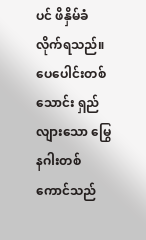ပင် ဖိနှိမ်ခံလိုက်ရသည်။
ပေပေါင်းတစ်သောင်း ရှည်လျားသော မြွေနဂါးတစ်ကောင်သည်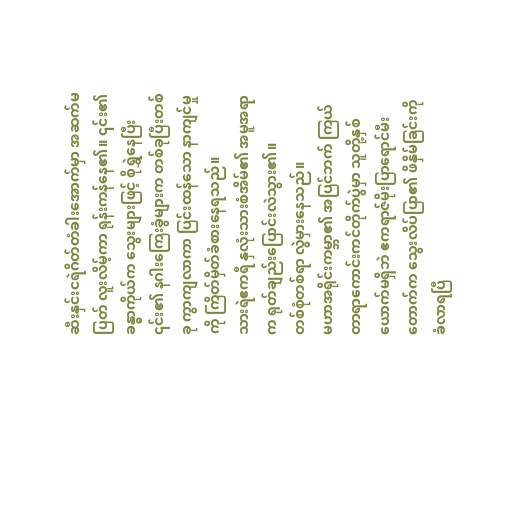ဆီးနှင်းငရဲဂိတ်တံခါးအောက်မှာ အဆက်မပြတ် လူးလိမ့်ကာ ရုန်းကန်နေ၏။ ၎င်း၏ ခန္ဓာကိုယ်က သွေးများဖြင့် စိုရွှဲနေပြီး ၎င်း၏ နဂါးကြေးခွံများက တစ်ခုပြီးတစ်ခု ကွာကျလာကာ ပြင်းထန်သော နာကျင်မှုကို ကြိတ်မှိတ်ခံစားနေရသည်။
သားရဲဧကရီ နှလုံးသားစံအိမ်၏ အမူအရာက ရုတ်ချည်းပြောင်းလဲသွား၏။
တစ်စုံတစ်ရာ လွဲမှားနေသည်။
မဟာအရိုင်းကမ္ဘာ၏ အပြင်ဘက် ကြယ်တာရာကောင်းကင်တိုက်ပွဲမှာ သူတို့နှစ်ယောက်မရှိဘဲ ဧကရာဇ်မိုးပြာရောင်မီးတောက်က သွေးလိပ်ပြာ၏ ဖိနှိမ်ခြင်းကို ခံလာရပြီ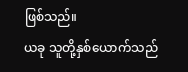ဖြစ်သည်။
ယခု သူတို့နှစ်ယောက်သည်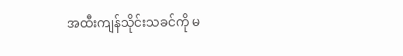အထီးကျန်သိုင်းသခင်ကို မ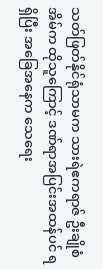သတ်ဖြတ်နိုင်ရုံသာမက သားရဲဧကရာဇ် ဦးချိုစံအိမ်က ထိုသူကြောင့် ဒဏ်ရာအပြင်းအထန်ပင် ရရှိပြီး အခြေအနေက သေရေး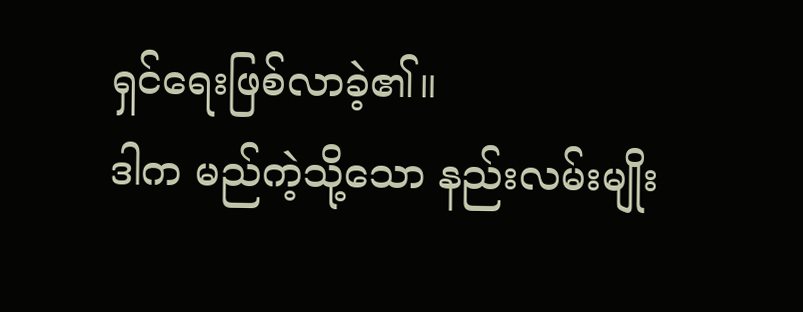ရှင်ရေးဖြစ်လာခဲ့၏။
ဒါက မည်ကဲ့သို့သော နည်းလမ်းမျိုး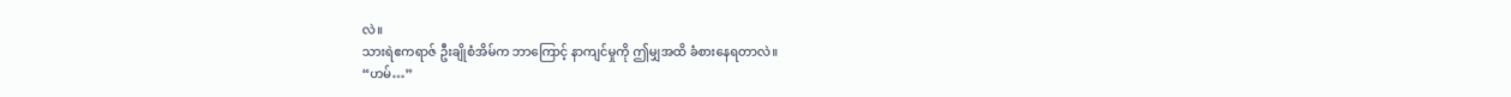လဲ။
သားရဲဧကရာဇ် ဦးချိုစံအိမ်က ဘာကြောင့် နာကျင်မှုကို ဤမျှအထိ ခံစားနေရတာလဲ။
“ဟမ်…”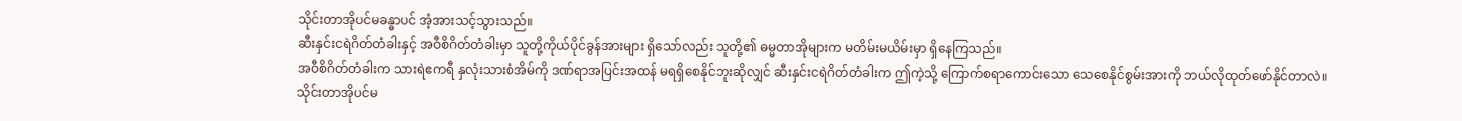သိုင်းတာအိုပင်မခန္ဓာပင် အံ့အားသင့်သွားသည်။
ဆီးနှင်းငရဲဂိတ်တံခါးနှင့် အဝီစိဂိတ်တံခါးမှာ သူတို့ကိုယ်ပိုင်ခွန်အားများ ရှိသော်လည်း သူတို့၏ ဓမ္မတာအိုများက မတိမ်းမယိမ်းမှာ ရှိနေကြသည်။
အဝီစိဂိတ်တံခါးက သားရဲဧကရီ နှလုံးသားစံအိမ်ကို ဒဏ်ရာအပြင်းအထန် မရရှိစေနိုင်ဘူးဆိုလျှင် ဆီးနှင်းငရဲဂိတ်တံခါးက ဤကဲ့သို့ ကြောက်စရာကောင်းသော သေစေနိုင်စွမ်းအားကို ဘယ်လိုထုတ်ဖော်နိုင်တာလဲ။
သိုင်းတာအိုပင်မ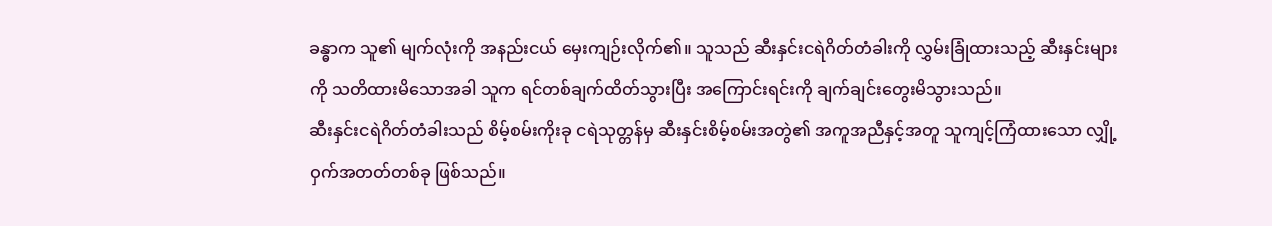ခန္ဓာက သူ၏ မျက်လုံးကို အနည်းငယ် မှေးကျဉ်းလိုက်၏။ သူသည် ဆီးနှင်းငရဲဂိတ်တံခါးကို လွှမ်းခြုံထားသည့် ဆီးနှင်းများကို သတိထားမိသောအခါ သူက ရင်တစ်ချက်ထိတ်သွားပြီး အကြောင်းရင်းကို ချက်ချင်းတွေးမိသွားသည်။
ဆီးနှင်းငရဲဂိတ်တံခါးသည် စိမ့်စမ်းကိုးခု ငရဲသုတ္တန်မှ ဆီးနှင်းစိမ့်စမ်းအတွဲ၏ အကူအညီနှင့်အတူ သူကျင့်ကြံထားသော လျှို့ဝှက်အတတ်တစ်ခု ဖြစ်သည်။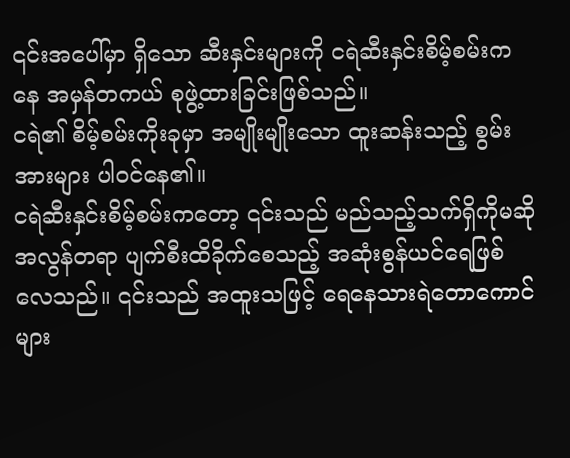၎င်းအပေါ်မှာ ရှိသော ဆီးနှင်းများကို ငရဲဆီးနှင်းစိမ့်စမ်းကနေ အမှန်တကယ် စုဖွဲ့ထားခြင်းဖြစ်သည်။
ငရဲ၏ စိမ့်စမ်းကိုးခုမှာ အမျိုးမျိုးသော ထူးဆန်းသည့် စွမ်းအားများ ပါဝင်နေ၏။
ငရဲဆီးနှင်းစိမ့်စမ်းကတော့ ၎င်းသည် မည်သည့်သက်ရှိကိုမဆို အလွန်တရာ ပျက်စီးထိခိုက်စေသည့် အဆုံးစွန်ယင်ရေဖြစ်လေသည်။ ၎င်းသည် အထူးသဖြင့် ရေနေသားရဲတောကောင်များ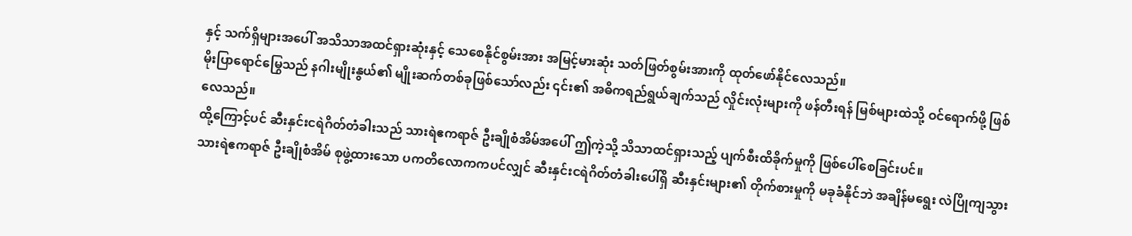နှင့် သက်ရှိများအပေါ် အသိသာအထင်ရှားဆုံးနှင့် သေစေနိုင်စွမ်းအား အမြင့်မားဆုံး သတ်ဖြတ်စွမ်းအားကို ထုတ်ဖော်နိုင်လေသည်။
မိုးပြာရောင်မြွေသည် နဂါးမျိုးနွယ်၏ မျိုးဆက်တစ်ခုဖြစ်သော်လည်း ၎င်း၏ အဓိကရည်ရွယ်ချက်သည် လှိုင်းလုံးများကို ဖန်တီးရန် မြစ်များထဲသို့ ဝင်ရောက်ဖို့ ဖြစ်လေသည်။
ထို့ကြောင့်ပင် ဆီးနှင်းငရဲဂိတ်တံခါးသည် သားရဲဧကရာဇ် ဦးချိုစံအိမ်အပေါ် ဤကဲ့သို့ သိသာထင်ရှားသည့် ပျက်စီးထိခိုက်မှုကို ဖြစ်ပေါ်စေခြင်းပင်။
သားရဲဧကရာဇ် ဦးချိုစံအိမ် စုဖွဲ့ထားသော ပကတိလောကကပင်လျှင် ဆီးနှင်းငရဲဂိတ်တံခါးပေါ်ရှိ ဆီးနှင်းများ၏ တိုက်စားမှုကို မခုခံနိုင်ဘဲ အချိန်မရွေး လဲပြိုကျသွား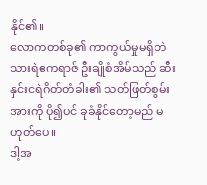နိုင်၏။
လောကတစ်ခု၏ ကာကွယ်မှုမရှိဘဲ သားရဲဧကရာဇ် ဦးချိုစံအိမ်သည် ဆီးနှင်းငရဲဂိတ်တံခါး၏ သတ်ဖြတ်စွမ်းအားကို ပို၍ပင် ခုခံနိုင်တော့မည် မဟုတ်ပေ။
ဒါ့အ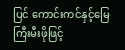ပြင် ကောင်းကင်နှင့်မြေကြီးမီးဖိုဖြင့်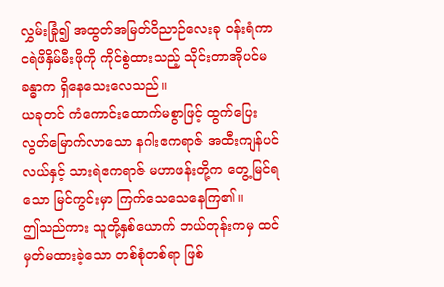လွှမ်းခြုံ၍ အထွတ်အမြတ်ဝိညာဉ်လေးခု ဝန်းရံကာ ငရဲဖိနှိမ်မီးဖိုကို ကိုင်စွဲထားသည့် သိုင်းတာအိုပင်မခန္ဓာက ရှိနေသေးလေသည်။
ယခုတင် ကံကောင်းထောက်မစွာဖြင့် ထွက်ပြေးလွတ်မြောက်လာသော နဂါးဧကရာဇ် အထီးကျန်ပင်လယ်နှင့် သားရဲဧကရာဇ် မဟာဖန်းတို့က တွေ့မြင်ရသော မြင်ကွင်းမှာ ကြက်သေသေနေကြ၏။
ဤသည်ကား သူတို့နှစ်ယောက် ဘယ်တုန်းကမှ ထင်မှတ်မထားခဲ့သော တစ်စုံတစ်ရာ ဖြစ်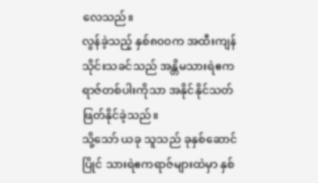လေသည်။
လွန်ခဲ့သည့် နှစ်၈၀၀က အထီးကျန်သိုင်းသခင်သည် အန္တိမသားရဲဧကရာဇ်တစ်ပါးကိုသာ အနိုင်နိုင်သတ်ဖြတ်နိုင်ခဲ့သည်။
သို့သော် ယခု သူသည် ခုနှစ်ဆောင်ပြိုင် သားရဲဧကရာဇ်များထဲမှာ နှစ်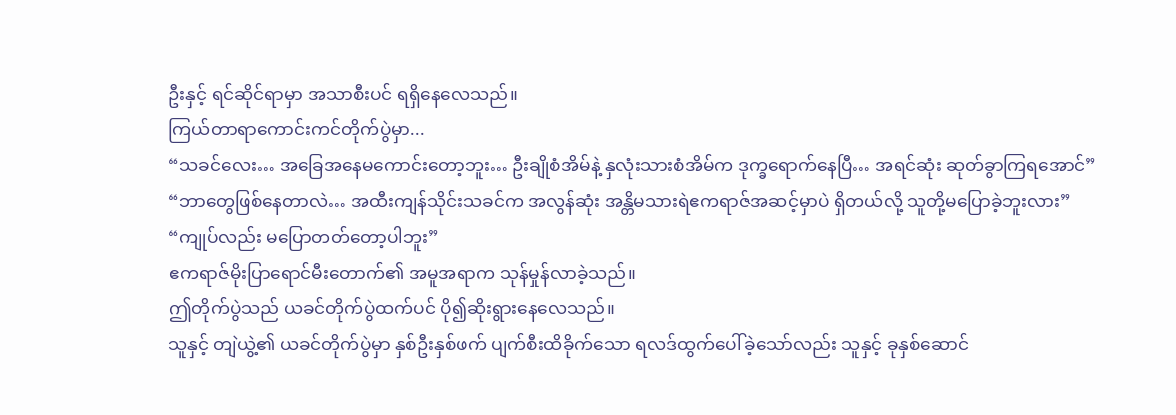ဦးနှင့် ရင်ဆိုင်ရာမှာ အသာစီးပင် ရရှိနေလေသည်။
ကြယ်တာရာကောင်းကင်တိုက်ပွဲမှာ...
“သခင်လေး… အခြေအနေမကောင်းတော့ဘူး… ဦးချိုစံအိမ်နဲ့ နှလုံးသားစံအိမ်က ဒုက္ခရောက်နေပြီ… အရင်ဆုံး ဆုတ်ခွာကြရအောင်”
“ဘာတွေဖြစ်နေတာလဲ… အထီးကျန်သိုင်းသခင်က အလွန်ဆုံး အန္တိမသားရဲဧကရာဇ်အဆင့်မှာပဲ ရှိတယ်လို့ သူတို့မပြောခဲ့ဘူးလား”
“ကျုပ်လည်း မပြောတတ်တော့ပါဘူး”
ဧကရာဇ်မိုးပြာရောင်မီးတောက်၏ အမူအရာက သုန်မှုန်လာခဲ့သည်။
ဤတိုက်ပွဲသည် ယခင်တိုက်ပွဲထက်ပင် ပို၍ဆိုးရွားနေလေသည်။
သူနှင့် တျဲယွဲ့၏ ယခင်တိုက်ပွဲမှာ နှစ်ဦးနှစ်ဖက် ပျက်စီးထိခိုက်သော ရလဒ်ထွက်ပေါ်ခဲ့သော်လည်း သူနှင့် ခုနှစ်ဆောင်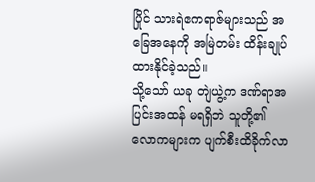ပြိုင် သားရဲဧကရာဇ်များသည် အခြေအနေကို အမြဲတမ်း ထိန်းချုပ်ထားနိုင်ခဲ့သည်။
သို့သော် ယခု တျဲယွဲ့က ဒဏ်ရာအပြင်းအထန် မရရှိဘဲ သူတို့၏ လောကများက ပျက်စီးထိခိုက်လာ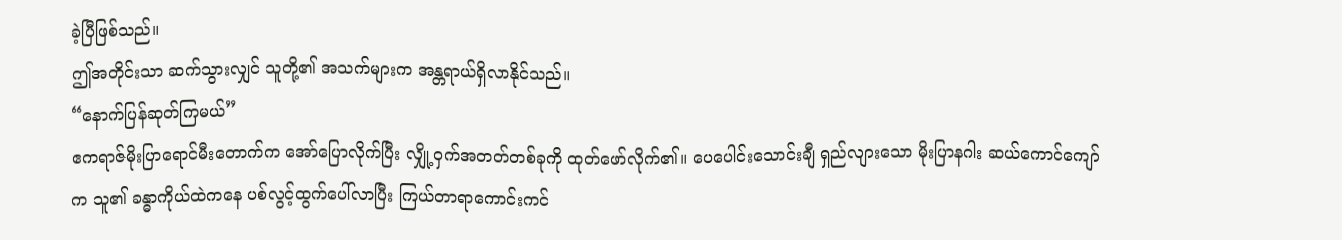ခဲ့ပြီဖြစ်သည်။
ဤအတိုင်းသာ ဆက်သွားလျှင် သူတို့၏ အသက်များက အန္တရာယ်ရှိလာနိုင်သည်။
“နောက်ပြန်ဆုတ်ကြမယ်”
ဧကရာဇ်မိုးပြာရောင်မီးတောက်က အော်ပြောလိုက်ပြီး လျှို့ဝှက်အတတ်တစ်ခုကို ထုတ်ဖော်လိုက်၏။ ပေပေါင်းသောင်းချီ ရှည်လျားသော မိုးပြာနဂါး ဆယ်ကောင်ကျော်က သူ၏ ခန္ဓာကိုယ်ထဲကနေ ပစ်လွင့်ထွက်ပေါ်လာပြီး ကြယ်တာရာကောင်းကင်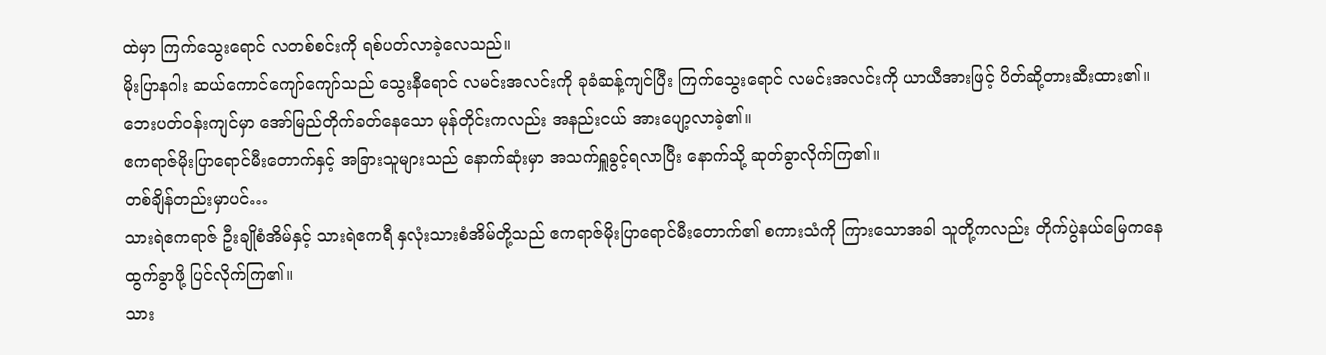ထဲမှာ ကြက်သွေးရောင် လတစ်စင်းကို ရစ်ပတ်လာခဲ့လေသည်။
မိုးပြာနဂါး ဆယ်ကောင်ကျော်ကျော်သည် သွေးနီရောင် လမင်းအလင်းကို ခုခံဆန့်ကျင်ပြီး ကြက်သွေးရောင် လမင်းအလင်းကို ယာယီအားဖြင့် ပိတ်ဆို့တားဆီးထား၏။
ဘေးပတ်ဝန်းကျင်မှာ အော်မြည်တိုက်ခတ်နေသော မုန်တိုင်းကလည်း အနည်းငယ် အားပျော့လာခဲ့၏။
ဧကရာဇ်မိုးပြာရောင်မီးတောက်နှင့် အခြားသူများသည် နောက်ဆုံးမှာ အသက်ရှူခွင့်ရလာပြီး နောက်သို့ ဆုတ်ခွာလိုက်ကြ၏။
တစ်ချိန်တည်းမှာပင်…
သားရဲဧကရာဇ် ဦးချိုစံအိမ်နှင့် သားရဲဧကရီ နှလုံးသားစံအိမ်တို့သည် ဧကရာဇ်မိုးပြာရောင်မီးတောက်၏ စကားသံကို ကြားသောအခါ သူတို့ကလည်း တိုက်ပွဲနယ်မြေကနေ ထွက်ခွာဖို့ ပြင်လိုက်ကြ၏။
သား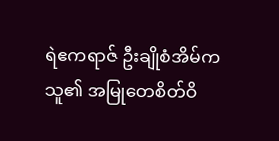ရဲဧကရာဇ် ဦးချိုစံအိမ်က သူ၏ အမြုတေစိတ်ဝိ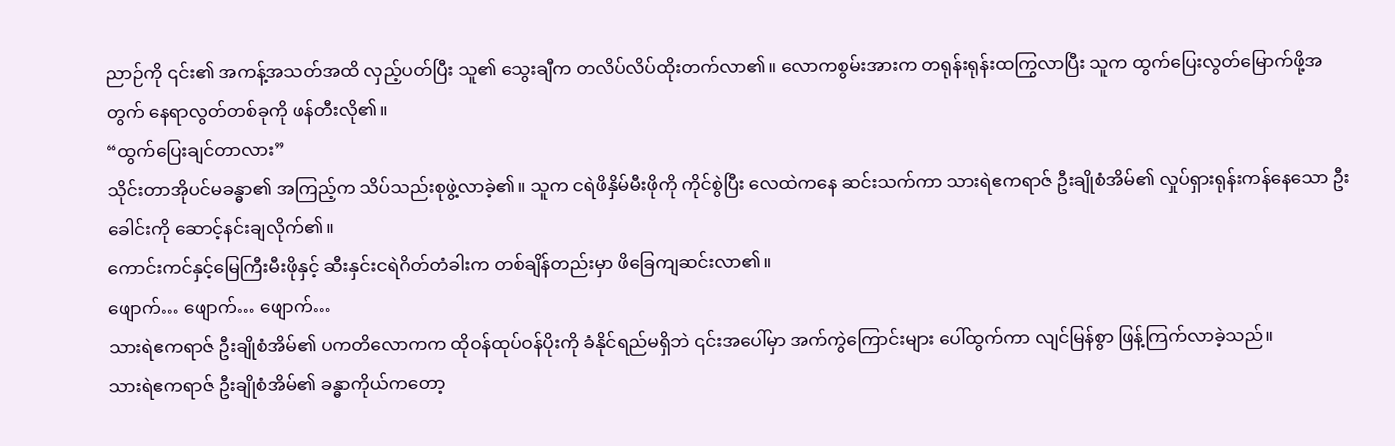ညာဉ်ကို ၎င်း၏ အကန့်အသတ်အထိ လှည့်ပတ်ပြီး သူ၏ သွေးချီက တလိပ်လိပ်ထိုးတက်လာ၏။ လောကစွမ်းအားက တရုန်းရုန်းထကြွလာပြီး သူက ထွက်ပြေးလွတ်မြောက်ဖို့အတွက် နေရာလွတ်တစ်ခုကို ဖန်တီးလို၏။
“ထွက်ပြေးချင်တာလား”
သိုင်းတာအိုပင်မခန္ဓာ၏ အကြည့်က သိပ်သည်းစုဖွဲ့လာခဲ့၏။ သူက ငရဲဖိနှိမ်မီးဖိုကို ကိုင်စွဲပြီး လေထဲကနေ ဆင်းသက်ကာ သားရဲဧကရာဇ် ဦးချိုစံအိမ်၏ လှုပ်ရှားရုန်းကန်နေသော ဦးခေါင်းကို ဆောင့်နင်းချလိုက်၏။
ကောင်းကင်နှင့်မြေကြီးမီးဖိုနှင့် ဆီးနှင်းငရဲဂိတ်တံခါးက တစ်ချိန်တည်းမှာ ဖိခြေကျဆင်းလာ၏။
ဖျောက်… ဖျောက်… ဖျောက်…
သားရဲဧကရာဇ် ဦးချိုစံအိမ်၏ ပကတိလောကက ထိုဝန်ထုပ်ဝန်ပိုးကို ခံနိုင်ရည်မရှိဘဲ ၎င်းအပေါ်မှာ အက်ကွဲကြောင်းများ ပေါ်ထွက်ကာ လျင်မြန်စွာ ဖြန့်ကြက်လာခဲ့သည်။
သားရဲဧကရာဇ် ဦးချိုစံအိမ်၏ ခန္ဓာကိုယ်ကတော့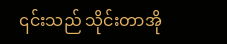၎င်းသည် သိုင်းတာအို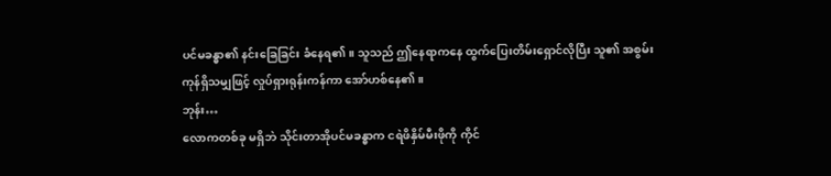ပင်မခန္ဓာ၏ နင်းခြေခြင်း ခံနေရ၏။ သူသည် ဤနေရာကနေ ထွက်ပြေးတိမ်းရှောင်လိုပြီး သူ၏ အစွမ်းကုန်ရှိသမျှဖြင့် လှုပ်ရှားရုန်းကန်ကာ အော်ဟစ်နေ၏။
ဘုန်း…
လောကတစ်ခု မရှိဘဲ သိုင်းတာအိုပင်မခန္ဓာက ငရဲဖိနှိမ်မီးဖိုကို ကိုင်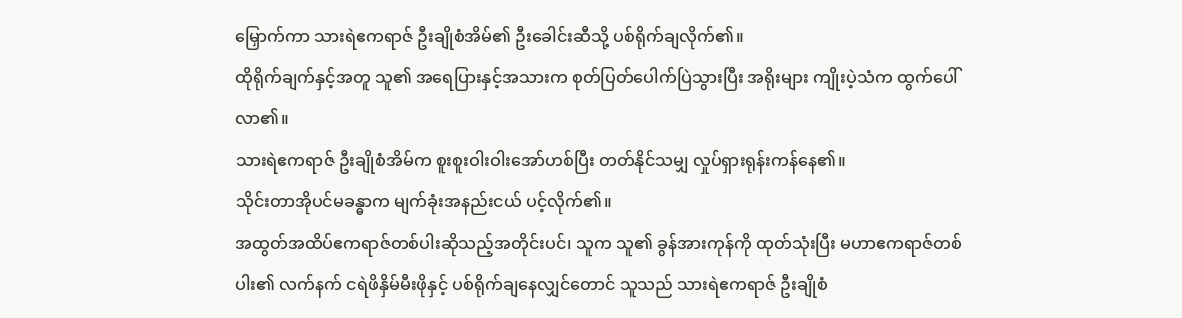မြှောက်ကာ သားရဲဧကရာဇ် ဦးချိုစံအိမ်၏ ဦးခေါင်းဆီသို့ ပစ်ရိုက်ချလိုက်၏။
ထိုရိုက်ချက်နှင့်အတူ သူ၏ အရေပြားနှင့်အသားက စုတ်ပြတ်ပေါက်ပြဲသွားပြီး အရိုးများ ကျိုးပဲ့သံက ထွက်ပေါ်လာ၏။
သားရဲဧကရာဇ် ဦးချိုစံအိမ်က စူးစူးဝါးဝါးအော်ဟစ်ပြီး တတ်နိုင်သမျှ လှုပ်ရှားရုန်းကန်နေ၏။
သိုင်းတာအိုပင်မခန္ဓာက မျက်ခုံးအနည်းငယ် ပင့်လိုက်၏။
အထွတ်အထိပ်ဧကရာဇ်တစ်ပါးဆိုသည့်အတိုင်းပင်၊ သူက သူ၏ ခွန်အားကုန်ကို ထုတ်သုံးပြီး မဟာဧကရာဇ်တစ်ပါး၏ လက်နက် ငရဲဖိနှိမ်မီးဖိုနှင့် ပစ်ရိုက်ချနေလျှင်တောင် သူသည် သားရဲဧကရာဇ် ဦးချိုစံ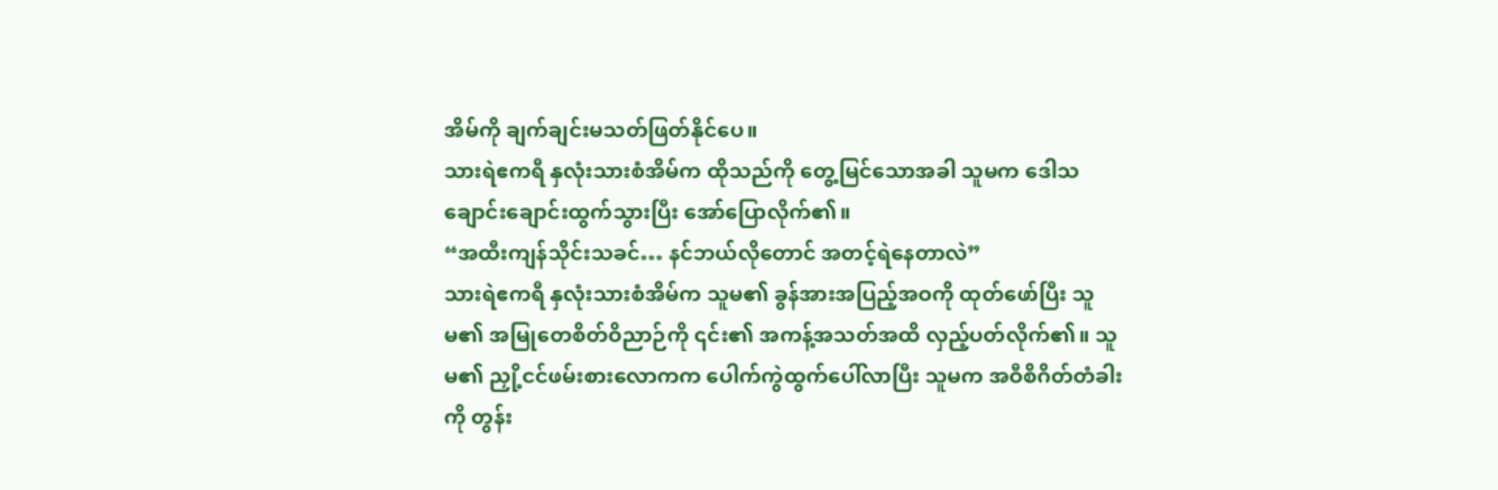အိမ်ကို ချက်ချင်းမသတ်ဖြတ်နိုင်ပေ။
သားရဲဧကရီ နှလုံးသားစံအိမ်က ထိုသည်ကို တွေ့မြင်သောအခါ သူမက ဒေါသချောင်းချောင်းထွက်သွားပြီး အော်ပြောလိုက်၏။
“အထီးကျန်သိုင်းသခင်… နင်ဘယ်လိုတောင် အတင့်ရဲနေတာလဲ”
သားရဲဧကရီ နှလုံးသားစံအိမ်က သူမ၏ ခွန်အားအပြည့်အဝကို ထုတ်ဖော်ပြီး သူမ၏ အမြုတေစိတ်ဝိညာဉ်ကို ၎င်း၏ အကန့်အသတ်အထိ လှည့်ပတ်လိုက်၏။ သူမ၏ ညှို့ငင်ဖမ်းစားလောကက ပေါက်ကွဲထွက်ပေါ်လာပြီး သူမက အဝီစိဂိတ်တံခါးကို တွန်း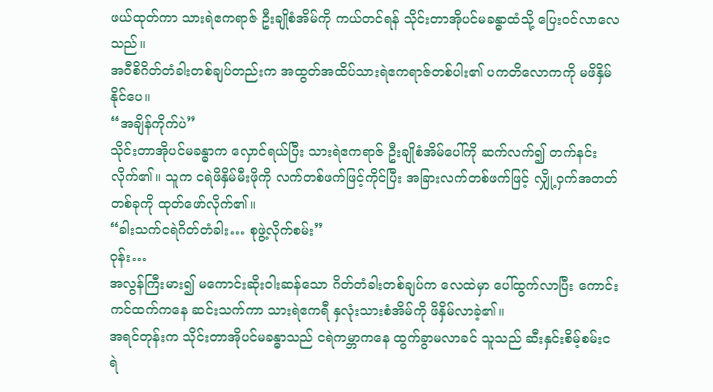ဖယ်ထုတ်ကာ သားရဲဧကရာဇ် ဦးချိုစံအိမ်ကို ကယ်တင်ရန် သိုင်းတာအိုပင်မခန္ဓာထံသို့ ပြေးဝင်လာလေသည်။
အဝီစိဂိတ်တံခါးတစ်ချပ်တည်းက အထွတ်အထိပ်သားရဲဧကရာဇ်တစ်ပါး၏ ပကတိလောကကို မဖိနှိမ်နိုင်ပေ။
“အချိန်ကိုက်ပဲ”
သိုင်းတာအိုပင်မခန္ဓာက လှောင်ရယ်ပြီး သားရဲဧကရာဇ် ဦးချိုစံအိမ်ပေါ်ကို ဆက်လက်၍ တက်နင်းလိုက်၏။ သူက ငရဲဖိနှိမ်မီးဖိုကို လက်တစ်ဖက်ဖြင့်ကိုင်ပြီး အခြားလက်တစ်ဖက်ဖြင့် လျှို့ဝှက်အတတ်တစ်ခုကို ထုတ်ဖော်လိုက်၏။
“ခါးသက်ငရဲဂိတ်တံခါး… စုဖွဲ့လိုက်စမ်း”
ဝုန်း…
အလွန်ကြီးမား၍ မကောင်းဆိုးဝါးဆန်သော ဂိတ်တံခါးတစ်ချပ်က လေထဲမှာ ပေါ်ထွက်လာပြီး ကောင်းကင်ထက်ကနေ ဆင်းသက်ကာ သားရဲဧကရီ နှလုံးသားစံအိမ်ကို ဖိနှိမ်လာခဲ့၏။
အရင်တုန်းက သိုင်းတာအိုပင်မခန္ဓာသည် ငရဲကမ္ဘာကနေ ထွက်ခွာမလာခင် သူသည် ဆီးနှင်းစိမ့်စမ်းငရဲ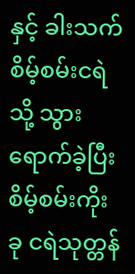နှင့် ခါးသက်စိမ့်စမ်းငရဲသို့ သွားရောက်ခဲ့ပြီး စိမ့်စမ်းကိုးခု ငရဲသုတ္တန်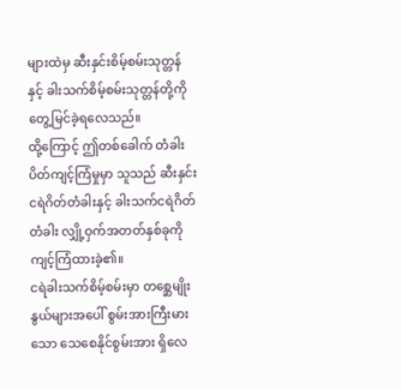များထဲမှ ဆီးနှင်းစိမ့်စမ်းသုတ္တန်နှင့် ခါးသက်စိမ့်စမ်းသုတ္တန်တို့ကို တွေ့မြင်ခဲ့ရလေသည်။
ထို့ကြောင့် ဤတစ်ခေါက် တံခါးပိတ်ကျင့်ကြံမှုမှာ သူသည် ဆီးနှင်းငရဲဂိတ်တံခါးနှင့် ခါးသက်ငရဲဂိတ်တံခါး လျှို့ဝှက်အတတ်နှစ်ခုကို ကျင့်ကြံထားခဲ့၏။
ငရဲခါးသက်စိမ့်စမ်းမှာ တစ္ဆေမျိုးနွယ်များအပေါ် စွမ်းအားကြီးမားသော သေစေနိုင်စွမ်းအား ရှိလေ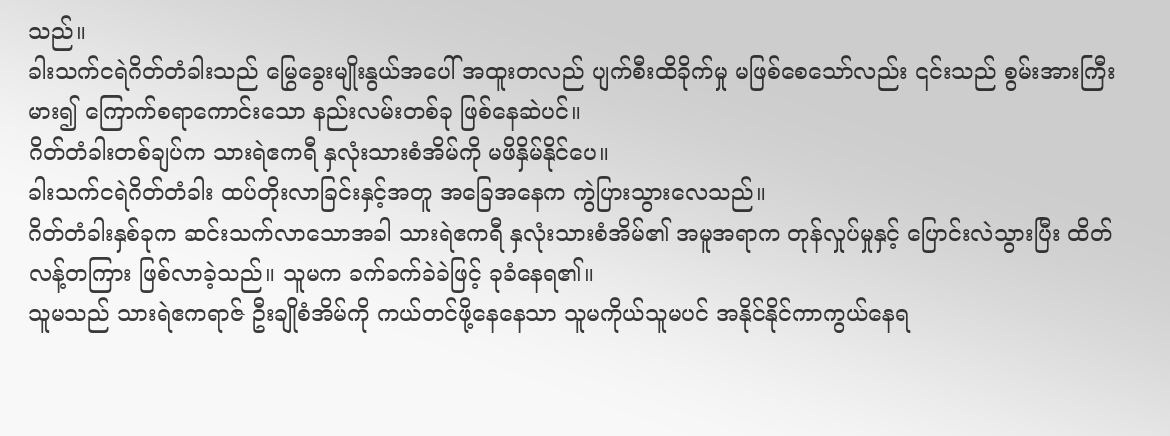သည်။
ခါးသက်ငရဲဂိတ်တံခါးသည် မြွေခွေးမျိုးနွယ်အပေါ် အထူးတလည် ပျက်စီးထိခိုက်မှု မဖြစ်စေသော်လည်း ၎င်းသည် စွမ်းအားကြီးမား၍ ကြောက်စရာကောင်းသော နည်းလမ်းတစ်ခု ဖြစ်နေဆဲပင်။
ဂိတ်တံခါးတစ်ချပ်က သားရဲဧကရီ နှလုံးသားစံအိမ်ကို မဖိနှိမ်နိုင်ပေ။
ခါးသက်ငရဲဂိတ်တံခါး ထပ်တိုးလာခြင်းနှင့်အတူ အခြေအနေက ကွဲပြားသွားလေသည်။
ဂိတ်တံခါးနှစ်ခုက ဆင်းသက်လာသောအခါ သားရဲဧကရီ နှလုံးသားစံအိမ်၏ အမူအရာက တုန်လှုပ်မှုနှင့် ပြောင်းလဲသွားပြီး ထိတ်လန့်တကြား ဖြစ်လာခဲ့သည်။ သူမက ခက်ခက်ခဲခဲဖြင့် ခုခံနေရ၏။
သူမသည် သားရဲဧကရာဇ် ဦးချိုစံအိမ်ကို ကယ်တင်ဖို့နေနေသာ သူမကိုယ်သူမပင် အနိုင်နိုင်ကာကွယ်နေရ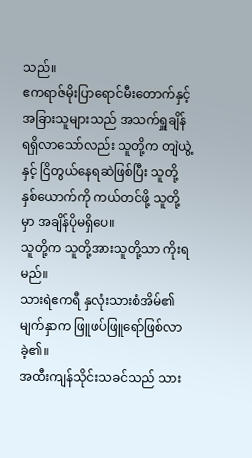သည်။
ဧကရာဇ်မိုးပြာရောင်မီးတောက်နှင့် အခြားသူများသည် အသက်ရှူချိန် ရရှိလာသော်လည်း သူတို့က တျဲယွဲ့နှင့် ငြိတွယ်နေရဆဲဖြစ်ပြီး သူတို့နှစ်ယောက်ကို ကယ်တင်ဖို့ သူတို့မှာ အချိန်ပိုမရှိပေ။
သူတို့က သူတို့အားသူတို့သာ ကိုးရမည်။
သားရဲဧကရီ နှလုံးသားစံအိမ်၏ မျက်နှာက ဖြူဖပ်ဖြူရော်ဖြစ်လာခဲ့၏။
အထီးကျန်သိုင်းသခင်သည် သား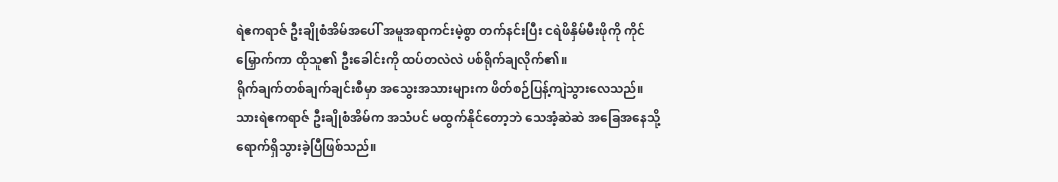ရဲဧကရာဇ် ဦးချိုစံအိမ်အပေါ် အမူအရာကင်းမဲ့စွာ တက်နင်းပြီး ငရဲဖိနှိမ်မီးဖိုကို ကိုင်မြှောက်ကာ ထိုသူ၏ ဦးခေါင်းကို ထပ်တလဲလဲ ပစ်ရိုက်ချလိုက်၏။
ရိုက်ချက်တစ်ချက်ချင်းစီမှာ အသွေးအသားများက ဖိတ်စဉ်ပြန့်ကျဲသွားလေသည်။
သားရဲဧကရာဇ် ဦးချိုစံအိမ်က အသံပင် မထွက်နိုင်တော့ဘဲ သေအံ့ဆဲဆဲ အခြေအနေသို့ ရောက်ရှိသွားခဲ့ပြီဖြစ်သည်။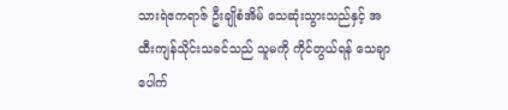သားရဲဧကရာဇ် ဦးချိုစံအိမ် သေဆုံးသွားသည်နှင့် အထီးကျန်သိုင်းသခင်သည် သူမကို ကိုင်တွယ်ရန် သေချာပေါက်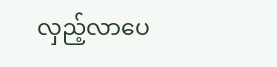လှည့်လာပေ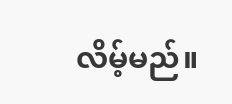လိမ့်မည်။